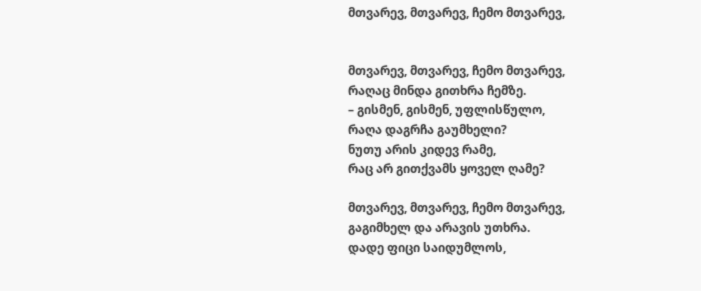მთვარევ, მთვარევ, ჩემო მთვარევ,


მთვარევ, მთვარევ, ჩემო მთვარევ,
რაღაც მინდა გითხრა ჩემზე.
– გისმენ, გისმენ, უფლისწულო,
რაღა დაგრჩა გაუმხელი?
ნუთუ არის კიდევ რამე,
რაც არ გითქვამს ყოველ ღამე?

მთვარევ, მთვარევ, ჩემო მთვარევ,
გაგიმხელ და არავის უთხრა.
დადე ფიცი საიდუმლოს,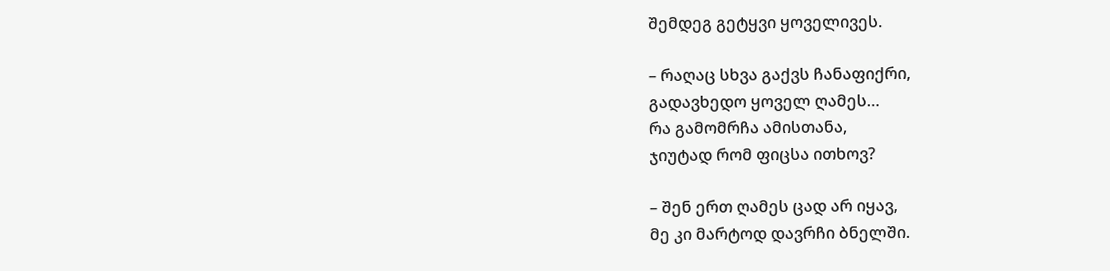შემდეგ გეტყვი ყოველივეს.

– რაღაც სხვა გაქვს ჩანაფიქრი,
გადავხედო ყოველ ღამეს…
რა გამომრჩა ამისთანა,
ჯიუტად რომ ფიცსა ითხოვ?

– შენ ერთ ღამეს ცად არ იყავ,
მე კი მარტოდ დავრჩი ბნელში.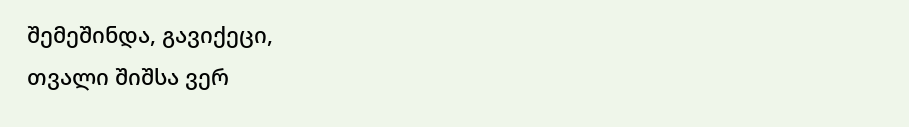შემეშინდა, გავიქეცი,
თვალი შიშსა ვერ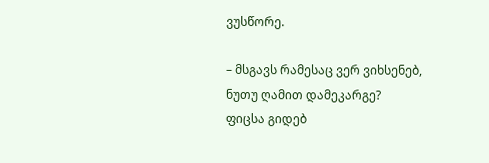ვუსწორე.

– მსგავს რამესაც ვერ ვიხსენებ,
ნუთუ ღამით დამეკარგე?
ფიცსა გიდებ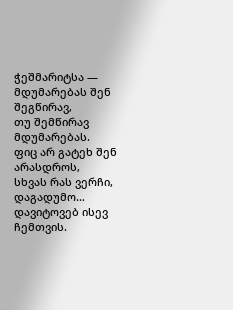ჭეშმარიტსა —
მდუმარებას შენ შეგწირავ,
თუ შემწირავ მდუმარებას.
ფიც არ გატეხ შენ არასდროს,
სხვას რას ვერჩი, დაგადუმო…
დავიტოვებ ისევ ჩემთვის.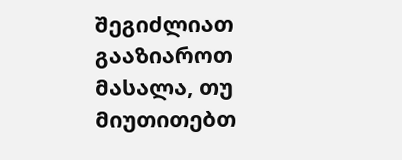შეგიძლიათ გააზიაროთ მასალა, თუ მიუთითებთ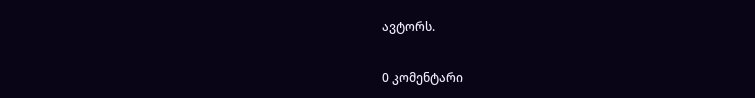ავტორს.

0 კომენტარი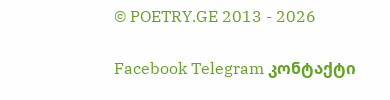© POETRY.GE 2013 - 2026

Facebook Telegram კონტაქტი